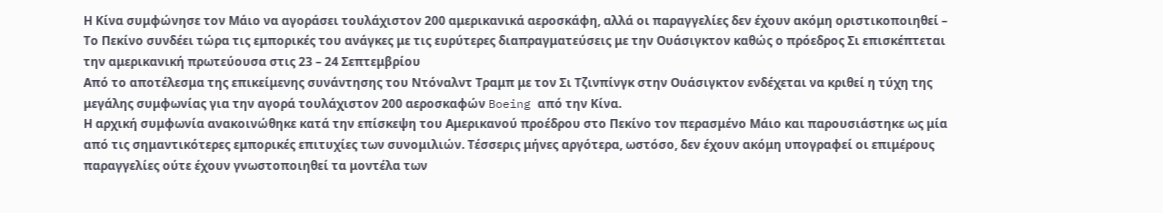Η Κίνα συμφώνησε τον Μάιο να αγοράσει τουλάχιστον 200 αμερικανικά αεροσκάφη, αλλά οι παραγγελίες δεν έχουν ακόμη οριστικοποιηθεί – Το Πεκίνο συνδέει τώρα τις εμπορικές του ανάγκες με τις ευρύτερες διαπραγματεύσεις με την Ουάσιγκτον καθώς ο πρόεδρος Σι επισκέπτεται την αμερικανική πρωτεύουσα στις 23 – 24 Σεπτεμβρίου
Από το αποτέλεσμα της επικείμενης συνάντησης του Ντόναλντ Τραμπ με τον Σι Τζινπίνγκ στην Ουάσιγκτον ενδέχεται να κριθεί η τύχη της μεγάλης συμφωνίας για την αγορά τουλάχιστον 200 αεροσκαφών Boeing από την Κίνα.
Η αρχική συμφωνία ανακοινώθηκε κατά την επίσκεψη του Αμερικανού προέδρου στο Πεκίνο τον περασμένο Μάιο και παρουσιάστηκε ως μία από τις σημαντικότερες εμπορικές επιτυχίες των συνομιλιών. Τέσσερις μήνες αργότερα, ωστόσο, δεν έχουν ακόμη υπογραφεί οι επιμέρους παραγγελίες ούτε έχουν γνωστοποιηθεί τα μοντέλα των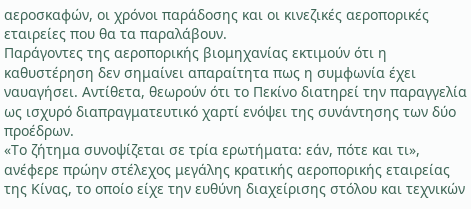αεροσκαφών, οι χρόνοι παράδοσης και οι κινεζικές αεροπορικές εταιρείες που θα τα παραλάβουν.
Παράγοντες της αεροπορικής βιομηχανίας εκτιμούν ότι η καθυστέρηση δεν σημαίνει απαραίτητα πως η συμφωνία έχει ναυαγήσει. Αντίθετα, θεωρούν ότι το Πεκίνο διατηρεί την παραγγελία ως ισχυρό διαπραγματευτικό χαρτί ενόψει της συνάντησης των δύο προέδρων.
«Το ζήτημα συνοψίζεται σε τρία ερωτήματα: εάν, πότε και τι», ανέφερε πρώην στέλεχος μεγάλης κρατικής αεροπορικής εταιρείας της Κίνας, το οποίο είχε την ευθύνη διαχείρισης στόλου και τεχνικών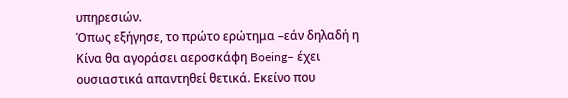υπηρεσιών.
Όπως εξήγησε, το πρώτο ερώτημα –εάν δηλαδή η Κίνα θα αγοράσει αεροσκάφη Boeing– έχει ουσιαστικά απαντηθεί θετικά. Εκείνο που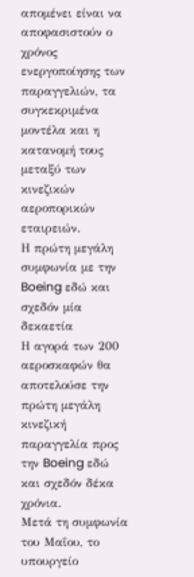απομένει είναι να αποφασιστούν ο χρόνος ενεργοποίησης των παραγγελιών, τα συγκεκριμένα μοντέλα και η κατανομή τους μεταξύ των κινεζικών αεροπορικών εταιρειών.
Η πρώτη μεγάλη συμφωνία με την Boeing εδώ και σχεδόν μία δεκαετία
Η αγορά των 200 αεροσκαφών θα αποτελούσε την πρώτη μεγάλη κινεζική παραγγελία προς την Boeing εδώ και σχεδόν δέκα χρόνια.
Μετά τη συμφωνία του Μαΐου, το υπουργείο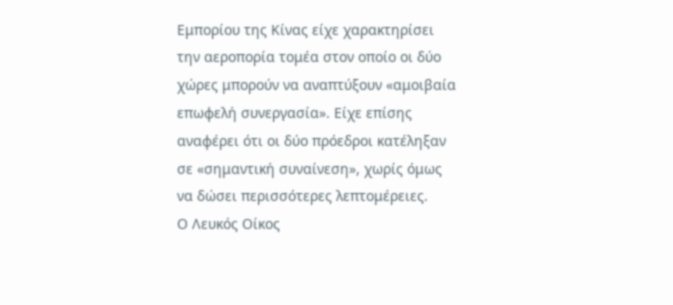Εμπορίου της Κίνας είχε χαρακτηρίσει την αεροπορία τομέα στον οποίο οι δύο χώρες μπορούν να αναπτύξουν «αμοιβαία επωφελή συνεργασία». Είχε επίσης αναφέρει ότι οι δύο πρόεδροι κατέληξαν σε «σημαντική συναίνεση», χωρίς όμως να δώσει περισσότερες λεπτομέρειες.
Ο Λευκός Οίκος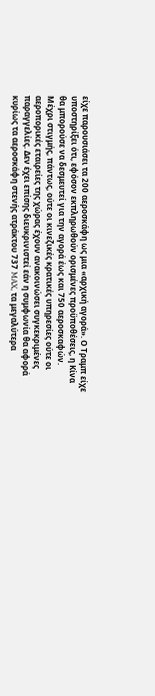είχε παρουσιάσει τα 200 αεροσκάφη ως μια «αρχική αγορά». Ο Τραμπ είχε υποστηρίξει ότι, εφόσον εκπληρωθούν ορισμένες προϋποθέσεις, η Κίνα θα μπορούσε να δεσμευτεί για την αγορά έως και 750 αεροσκαφών.
Μέχρι στιγμής, πάντως, ούτε οι κινεζικές κρατικές υπηρεσίες ούτε οι αεροπορικές εταιρείες της χώρας έχουν ανακοινώσει συγκεκριμένες παραγγελίες. Δεν έχει επίσης διευκρινιστεί εάν η συμφωνία θα αφορά κυρίως τα αεροσκάφη στενής ατράκτου 737 MAX, τα μεγαλύτερα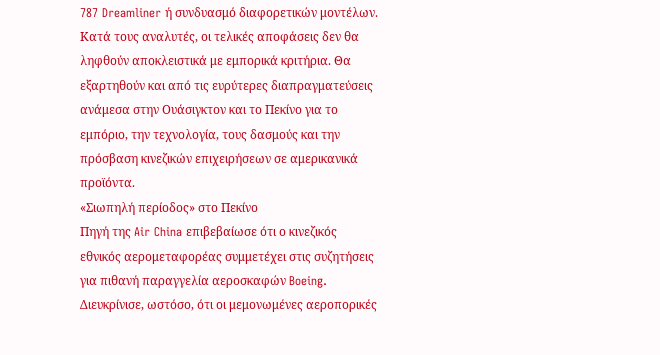787 Dreamliner ή συνδυασμό διαφορετικών μοντέλων.
Κατά τους αναλυτές, οι τελικές αποφάσεις δεν θα ληφθούν αποκλειστικά με εμπορικά κριτήρια. Θα εξαρτηθούν και από τις ευρύτερες διαπραγματεύσεις ανάμεσα στην Ουάσιγκτον και το Πεκίνο για το εμπόριο, την τεχνολογία, τους δασμούς και την πρόσβαση κινεζικών επιχειρήσεων σε αμερικανικά προϊόντα.
«Σιωπηλή περίοδος» στο Πεκίνο
Πηγή της Air China επιβεβαίωσε ότι ο κινεζικός εθνικός αερομεταφορέας συμμετέχει στις συζητήσεις για πιθανή παραγγελία αεροσκαφών Boeing.
Διευκρίνισε, ωστόσο, ότι οι μεμονωμένες αεροπορικές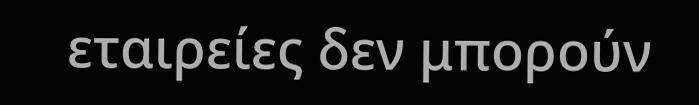εταιρείες δεν μπορούν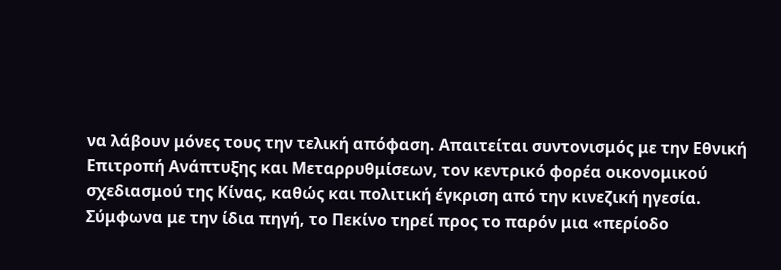να λάβουν μόνες τους την τελική απόφαση. Απαιτείται συντονισμός με την Εθνική Επιτροπή Ανάπτυξης και Μεταρρυθμίσεων, τον κεντρικό φορέα οικονομικού σχεδιασμού της Κίνας, καθώς και πολιτική έγκριση από την κινεζική ηγεσία.
Σύμφωνα με την ίδια πηγή, το Πεκίνο τηρεί προς το παρόν μια «περίοδο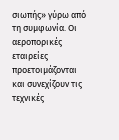σιωπής» γύρω από τη συμφωνία. Οι αεροπορικές εταιρείες προετοιμάζονται και συνεχίζουν τις τεχνικές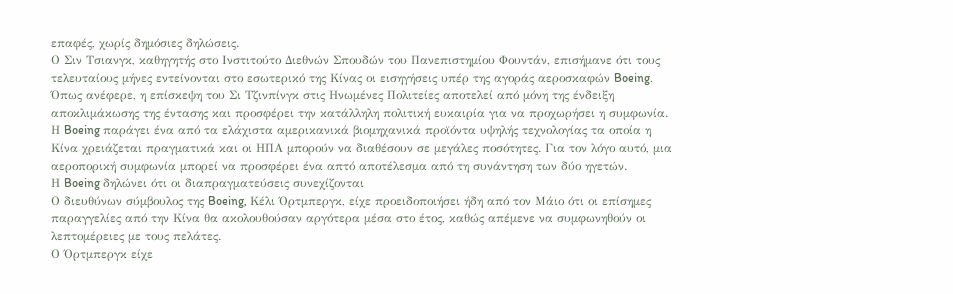επαφές, χωρίς δημόσιες δηλώσεις.
Ο Σιν Τσιανγκ, καθηγητής στο Ινστιτούτο Διεθνών Σπουδών του Πανεπιστημίου Φουντάν, επισήμανε ότι τους τελευταίους μήνες εντείνονται στο εσωτερικό της Κίνας οι εισηγήσεις υπέρ της αγοράς αεροσκαφών Boeing.
Όπως ανέφερε, η επίσκεψη του Σι Τζινπίνγκ στις Ηνωμένες Πολιτείες αποτελεί από μόνη της ένδειξη αποκλιμάκωσης της έντασης και προσφέρει την κατάλληλη πολιτική ευκαιρία για να προχωρήσει η συμφωνία.
Η Boeing παράγει ένα από τα ελάχιστα αμερικανικά βιομηχανικά προϊόντα υψηλής τεχνολογίας τα οποία η Κίνα χρειάζεται πραγματικά και οι ΗΠΑ μπορούν να διαθέσουν σε μεγάλες ποσότητες. Για τον λόγο αυτό, μια αεροπορική συμφωνία μπορεί να προσφέρει ένα απτό αποτέλεσμα από τη συνάντηση των δύο ηγετών.
Η Boeing δηλώνει ότι οι διαπραγματεύσεις συνεχίζονται
Ο διευθύνων σύμβουλος της Boeing, Κέλι Όρτμπεργκ, είχε προειδοποιήσει ήδη από τον Μάιο ότι οι επίσημες παραγγελίες από την Κίνα θα ακολουθούσαν αργότερα μέσα στο έτος, καθώς απέμενε να συμφωνηθούν οι λεπτομέρειες με τους πελάτες.
Ο Όρτμπεργκ είχε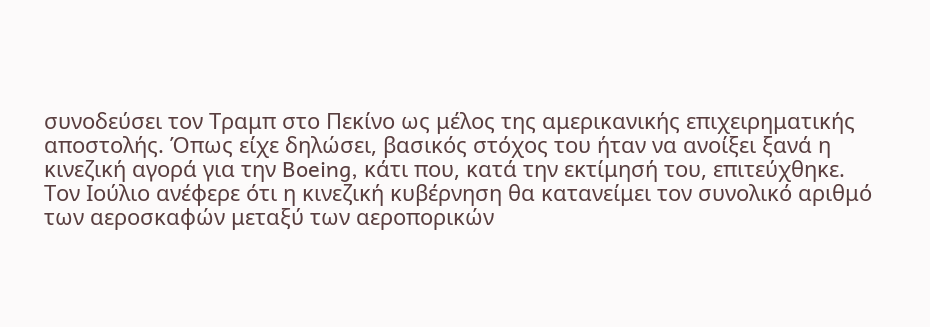συνοδεύσει τον Τραμπ στο Πεκίνο ως μέλος της αμερικανικής επιχειρηματικής αποστολής. Όπως είχε δηλώσει, βασικός στόχος του ήταν να ανοίξει ξανά η κινεζική αγορά για την Boeing, κάτι που, κατά την εκτίμησή του, επιτεύχθηκε.
Τον Ιούλιο ανέφερε ότι η κινεζική κυβέρνηση θα κατανείμει τον συνολικό αριθμό των αεροσκαφών μεταξύ των αεροπορικών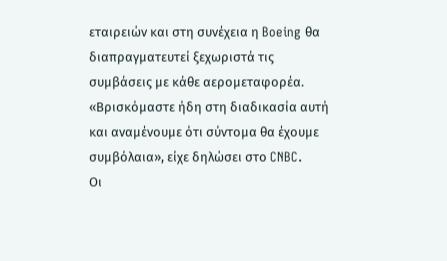εταιρειών και στη συνέχεια η Boeing θα διαπραγματευτεί ξεχωριστά τις συμβάσεις με κάθε αερομεταφορέα.
«Βρισκόμαστε ήδη στη διαδικασία αυτή και αναμένουμε ότι σύντομα θα έχουμε συμβόλαια», είχε δηλώσει στο CNBC.
Οι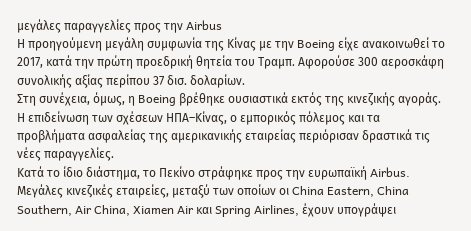μεγάλες παραγγελίες προς την Airbus
Η προηγούμενη μεγάλη συμφωνία της Κίνας με την Boeing είχε ανακοινωθεί το 2017, κατά την πρώτη προεδρική θητεία του Τραμπ. Αφορούσε 300 αεροσκάφη συνολικής αξίας περίπου 37 δισ. δολαρίων.
Στη συνέχεια, όμως, η Boeing βρέθηκε ουσιαστικά εκτός της κινεζικής αγοράς. Η επιδείνωση των σχέσεων ΗΠΑ–Κίνας, ο εμπορικός πόλεμος και τα προβλήματα ασφαλείας της αμερικανικής εταιρείας περιόρισαν δραστικά τις νέες παραγγελίες.
Κατά το ίδιο διάστημα, το Πεκίνο στράφηκε προς την ευρωπαϊκή Airbus. Μεγάλες κινεζικές εταιρείες, μεταξύ των οποίων οι China Eastern, China Southern, Air China, Xiamen Air και Spring Airlines, έχουν υπογράψει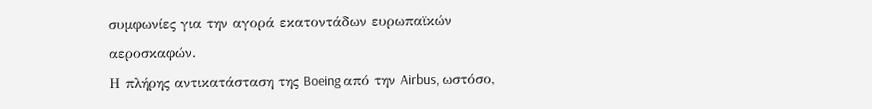συμφωνίες για την αγορά εκατοντάδων ευρωπαϊκών αεροσκαφών.
Η πλήρης αντικατάσταση της Boeing από την Airbus, ωστόσο,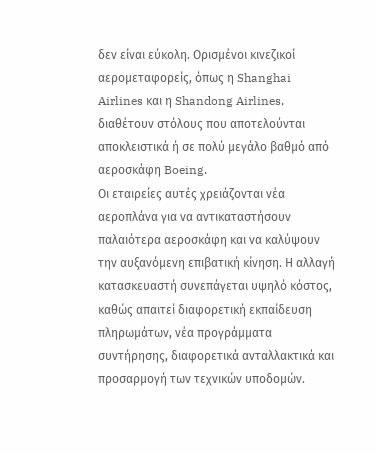δεν είναι εύκολη. Ορισμένοι κινεζικοί αερομεταφορείς, όπως η Shanghai Airlines και η Shandong Airlines, διαθέτουν στόλους που αποτελούνται αποκλειστικά ή σε πολύ μεγάλο βαθμό από αεροσκάφη Boeing.
Οι εταιρείες αυτές χρειάζονται νέα αεροπλάνα για να αντικαταστήσουν παλαιότερα αεροσκάφη και να καλύψουν την αυξανόμενη επιβατική κίνηση. Η αλλαγή κατασκευαστή συνεπάγεται υψηλό κόστος, καθώς απαιτεί διαφορετική εκπαίδευση πληρωμάτων, νέα προγράμματα συντήρησης, διαφορετικά ανταλλακτικά και προσαρμογή των τεχνικών υποδομών.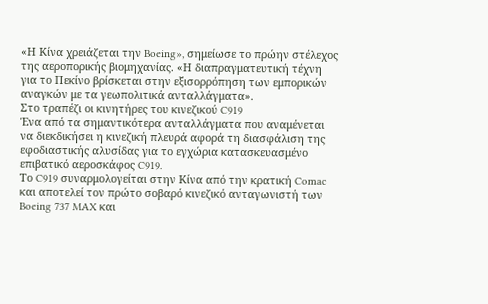«Η Κίνα χρειάζεται την Boeing», σημείωσε το πρώην στέλεχος της αεροπορικής βιομηχανίας. «Η διαπραγματευτική τέχνη για το Πεκίνο βρίσκεται στην εξισορρόπηση των εμπορικών αναγκών με τα γεωπολιτικά ανταλλάγματα».
Στο τραπέζι οι κινητήρες του κινεζικού C919
Ένα από τα σημαντικότερα ανταλλάγματα που αναμένεται να διεκδικήσει η κινεζική πλευρά αφορά τη διασφάλιση της εφοδιαστικής αλυσίδας για το εγχώρια κατασκευασμένο επιβατικό αεροσκάφος C919.
Το C919 συναρμολογείται στην Κίνα από την κρατική Comac και αποτελεί τον πρώτο σοβαρό κινεζικό ανταγωνιστή των Boeing 737 MAX και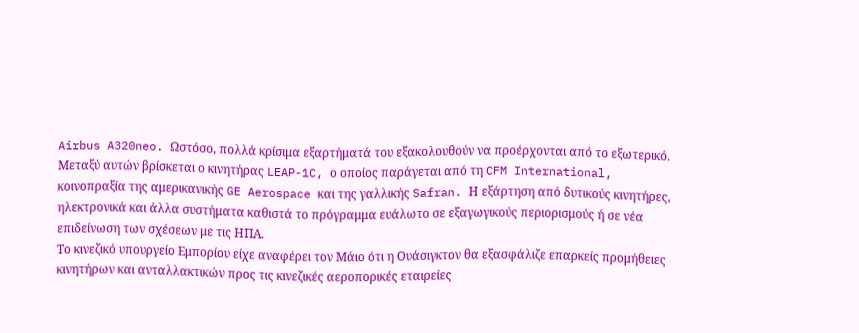Airbus A320neo. Ωστόσο, πολλά κρίσιμα εξαρτήματά του εξακολουθούν να προέρχονται από το εξωτερικό.
Μεταξύ αυτών βρίσκεται ο κινητήρας LEAP-1C, ο οποίος παράγεται από τη CFM International, κοινοπραξία της αμερικανικής GE Aerospace και της γαλλικής Safran. Η εξάρτηση από δυτικούς κινητήρες, ηλεκτρονικά και άλλα συστήματα καθιστά το πρόγραμμα ευάλωτο σε εξαγωγικούς περιορισμούς ή σε νέα επιδείνωση των σχέσεων με τις ΗΠΑ.
Το κινεζικό υπουργείο Εμπορίου είχε αναφέρει τον Μάιο ότι η Ουάσιγκτον θα εξασφάλιζε επαρκείς προμήθειες κινητήρων και ανταλλακτικών προς τις κινεζικές αεροπορικές εταιρείες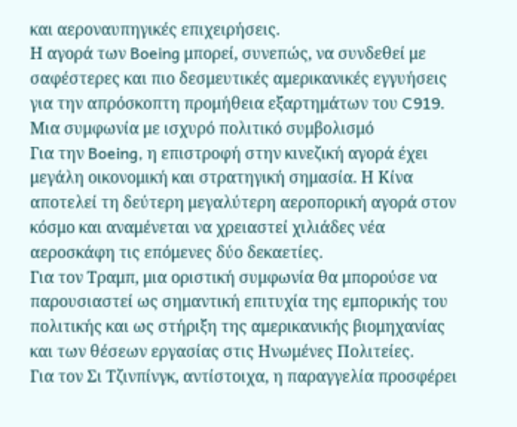και αεροναυπηγικές επιχειρήσεις.
Η αγορά των Boeing μπορεί, συνεπώς, να συνδεθεί με σαφέστερες και πιο δεσμευτικές αμερικανικές εγγυήσεις για την απρόσκοπτη προμήθεια εξαρτημάτων του C919.
Μια συμφωνία με ισχυρό πολιτικό συμβολισμό
Για την Boeing, η επιστροφή στην κινεζική αγορά έχει μεγάλη οικονομική και στρατηγική σημασία. Η Κίνα αποτελεί τη δεύτερη μεγαλύτερη αεροπορική αγορά στον κόσμο και αναμένεται να χρειαστεί χιλιάδες νέα αεροσκάφη τις επόμενες δύο δεκαετίες.
Για τον Τραμπ, μια οριστική συμφωνία θα μπορούσε να παρουσιαστεί ως σημαντική επιτυχία της εμπορικής του πολιτικής και ως στήριξη της αμερικανικής βιομηχανίας και των θέσεων εργασίας στις Ηνωμένες Πολιτείες.
Για τον Σι Τζινπίνγκ, αντίστοιχα, η παραγγελία προσφέρει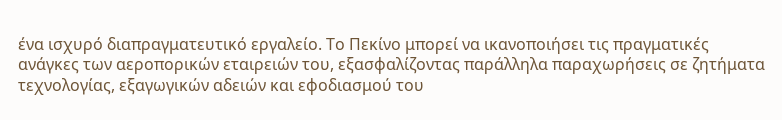ένα ισχυρό διαπραγματευτικό εργαλείο. Το Πεκίνο μπορεί να ικανοποιήσει τις πραγματικές ανάγκες των αεροπορικών εταιρειών του, εξασφαλίζοντας παράλληλα παραχωρήσεις σε ζητήματα τεχνολογίας, εξαγωγικών αδειών και εφοδιασμού του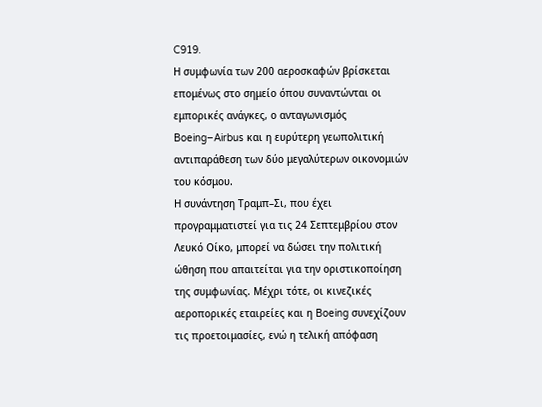C919.
Η συμφωνία των 200 αεροσκαφών βρίσκεται επομένως στο σημείο όπου συναντώνται οι εμπορικές ανάγκες, ο ανταγωνισμός Boeing–Airbus και η ευρύτερη γεωπολιτική αντιπαράθεση των δύο μεγαλύτερων οικονομιών του κόσμου.
Η συνάντηση Τραμπ–Σι, που έχει προγραμματιστεί για τις 24 Σεπτεμβρίου στον Λευκό Οίκο, μπορεί να δώσει την πολιτική ώθηση που απαιτείται για την οριστικοποίηση της συμφωνίας. Μέχρι τότε, οι κινεζικές αεροπορικές εταιρείες και η Boeing συνεχίζουν τις προετοιμασίες, ενώ η τελική απόφαση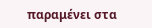παραμένει στα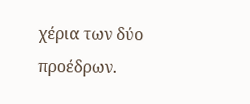χέρια των δύο προέδρων.